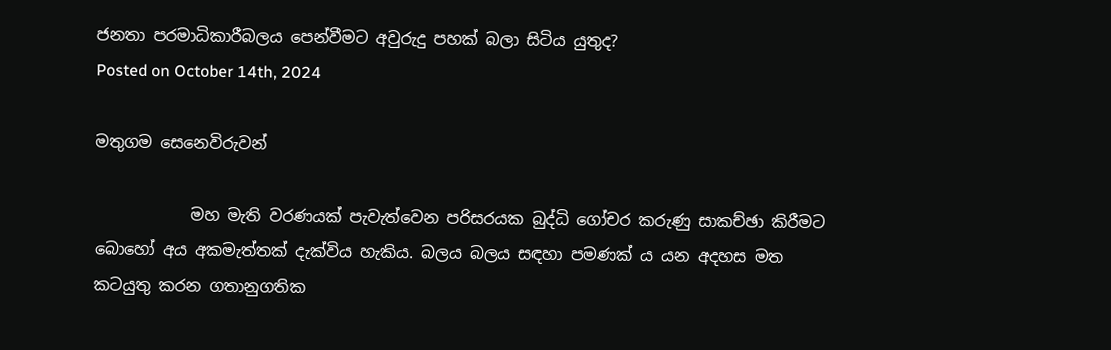ජනතා පරමාධිකාරීබලය පෙන්වීමට අවුරුදු පහක් බලා සිටිය යුතුද?
Posted on October 14th, 2024

මතුගම සෙනෙවිරුවන්

            මහ මැති වරණයක් පැවැත්වෙන පරිසරයක බුද්ධි ගෝචර කරුණු සාකච්ඡා කිරීමට බොහෝ අය අකමැත්තක් දැක්විය හැකිය. බලය බලය සඳහා පමණක් ය යන අදහස මත කටයුතු කරන ගතානුගතික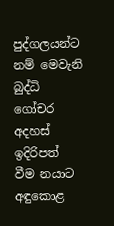පුද්ගලයන්ට නම් මෙවැනි බුද්ධි ගෝචර අදහස් ඉදිරිපත් වීම නයාට අඳුකොළ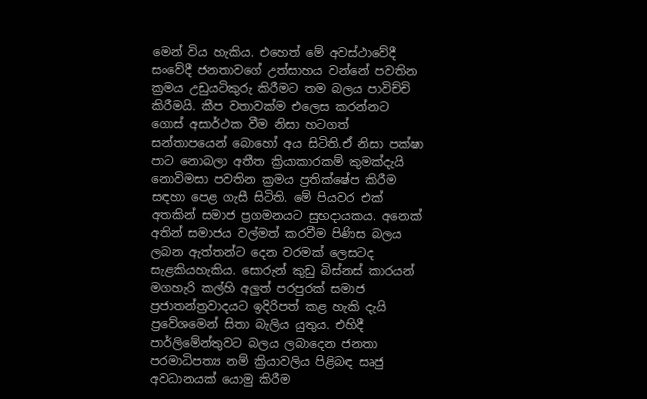මෙන් විය හැකිය. එහෙත් මේ අවස්ථාවේදී සංවේදී ජනතාවගේ උත්සාහය වන්නේ පවතින ක්‍රමය උඩුයටිකුරු කිරීමට තම බලය පාවිච්චි කිරීමයි. කීප වතාවක්ම එලෙස කරන්නට ගොස් අසාර්ථක වීම නිසා හටගත් සන්තාපයෙන් බොහෝ අය සිටිති.ඒ නිසා පක්ෂා පාට නොබලා අතීත ක්‍රියාකාරකම් කුමක්දැයි නොවිමසා පවතින ක්‍රමය ප්‍රතික්ෂේප කිරීම සඳහා පෙළ ගැසී සිටිති. මේ පියවර එක් අතකින් සමාජ ප්‍රගමනයට සුභදායකය. අනෙක් අතින් සමාජය වල්මත් කරවීම පිණිස බලය ලබන ඇත්තන්ට දෙන වරමක් ලෙසටද සැළකියහැකිය. සොරුන් කුඩු බිස්නස් කාරයන් මගහැරි කල්හි අලුත් පරපුරක් සමාජ ප්‍රජාතන්ත්‍රවාදයට ඉදිරිපත් කළ හැකි දැයි ප්‍රවේශමෙන් සිතා බැලිය යුතුය. එහිදී පාර්ලිමේන්තුවට බලය ලබාදෙන ජනතා පරමාධිපත්‍ය නම් ක්‍රියාවලිය පිළිබඳ සෘජු අවධානයක් යොමු කිරීම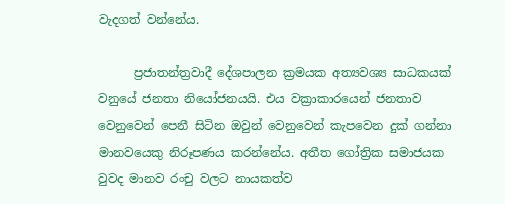වැදගත් වන්නේය.

      ප්‍රජාතන්ත්‍රවාදී දේශපාලන ක්‍රමයක අත්‍යවශ්‍ය සාධකයක් වනුයේ ජනතා නියෝජනයයි. එය වක්‍රාකාරයෙන් ජනතාව වෙනුවෙන් පෙනී සිටින ඔවුන් වෙනුවෙන් කැපවෙන දුක් ගන්නා මානවයෙකු නිරූපණය කරන්නේය. අතීත ගෝත්‍රික සමාජයක වුවද මානව රංචු වලට නායකත්ව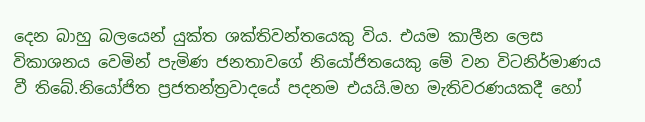දෙන බාහු බලයෙන් යුක්ත ශක්තිවන්තයෙකු විය. එයම කාලීන ලෙස විකාශනය වෙමින් පැමිණ ජනතාවගේ නියෝජිතයෙකු මේ වන විටනිර්මාණය වී තිබේ.නියෝජිත ප්‍රජතන්ත්‍රවාදයේ පදනම එයයි.මහ මැතිවරණයකදී හෝ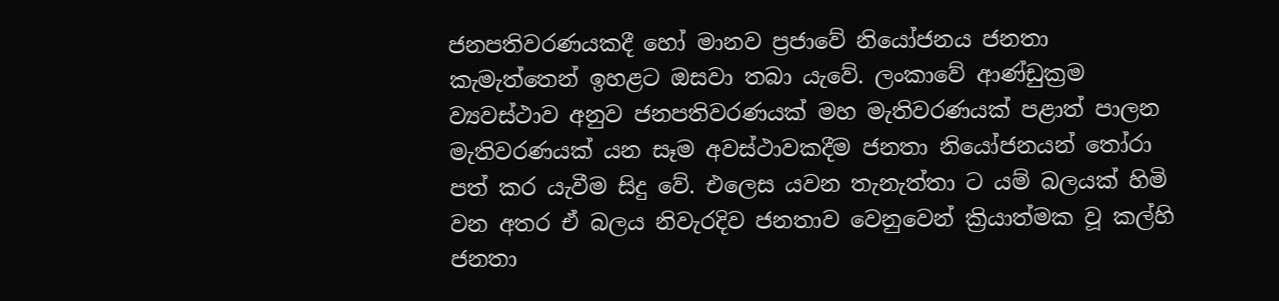ජනපතිවරණයකදී හෝ මානව ප්‍රජාවේ නියෝජනය ජනතා කැමැත්තෙන් ඉහළට ඔසවා තබා යැවේ. ලංකාවේ ආණ්ඩුක්‍රම ව්‍යවස්ථාව අනුව ජනපතිවරණයක් මහ මැතිවරණයක් පළාත් පාලන මැතිවරණයක් යන සෑම අවස්ථාවකදීම ජනතා නියෝජනයන් තෝරා පත් කර යැවීම සිදු වේ. එලෙස යවන තැනැත්තා ට යම් බලයක් හිමි වන අතර ඒ බලය නිවැරදිව ජනතාව වෙනුවෙන් ක්‍රියාත්මක වූ කල්හි ජනතා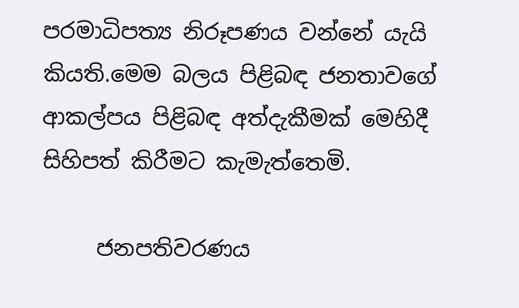පරමාධිපත්‍ය නිරූපණය වන්නේ යැයි කියති.මෙම බලය පිළිබඳ ජනතාවගේ ආකල්පය පිළිබඳ අත්දැකීමක් මෙහිදී සිහිපත් කිරීමට කැමැත්තෙමි.

     ජනපතිවරණය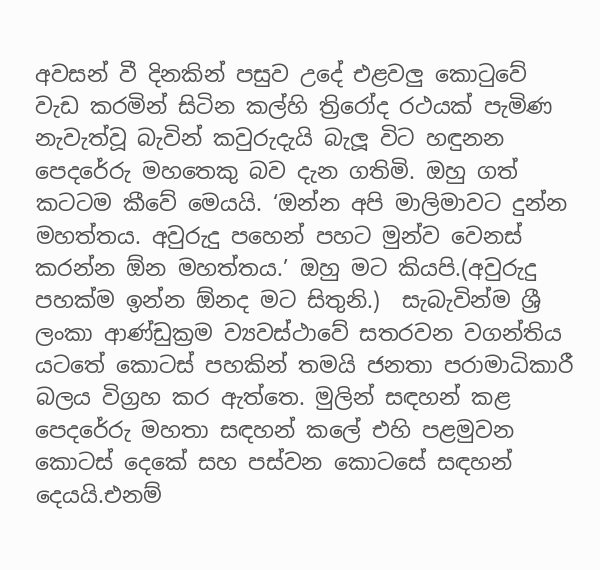අවසන් වී දිනකින් පසුව උදේ එළවලු කොටුවේ වැඩ කරමින් සිටින කල්හි ත්‍රිරෝද රථයක් පැමිණ නැවැත්වූ බැවින් කවුරුදැයි බැලූ විට හඳුනන පෙදරේරු මහතෙකු බව දැන ගතිමි. ඔහු ගත් කටටම කීවේ මෙයයි. ‘ඔන්න අපි මාලිමාවට දුන්න මහත්තය. අවුරුදු පහෙන් පහට මුන්ව වෙනස් කරන්න ඕන මහත්තය.’ ඔහු මට කියපි.(අවුරුදු පහක්ම ඉන්න ඕනද මට සිතුනි.)  සැබැවින්ම ශ්‍රී ලංකා ආණ්ඩුක්‍රම ව්‍යවස්ථාවේ සතරවන වගන්තිය යටතේ කොටස් පහකින් තමයි ජනතා පරාමාධිකාරී බලය විග්‍රහ කර ඇත්තෙ. මුලින් සඳහන් කළ පෙදරේරු මහතා සඳහන් කලේ එහි පළමුවන කොටස් දෙකේ සහ පස්වන කොටසේ සඳහන් දෙයයි.එනම්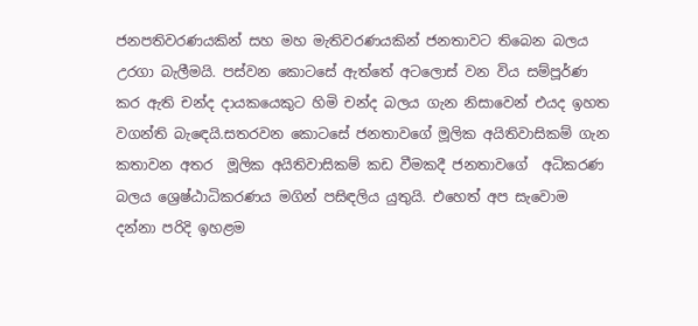ජනපතිවරණයකින් සහ මහ මැතිවරණයකින් ජනතාවට තිබෙන බලය උරගා බැලීමයි. පස්වන කොටසේ ඇත්තේ අටලොස් වන විය සම්පූර්ණ කර ඇති චන්ද දායකයෙකුට හිමි චන්ද බලය ගැන නිසාවෙන් එයද ඉහත වගන්ති බැඳෙයි.සතරවන කොටසේ ජනතාවගේ මූලික අයිතිවාසිකම් ගැන කතාවන අතර  මූලික අයිතිවාසිකම් කඩ වීමකදී ජනතාවගේ  අධිකරණ බලය ශ්‍රෙෂ්ඨාධිකරණය මගින් පසිඳලිය යුතුයි. එහෙත් අප සැවොම දන්නා පරිදි ඉහළම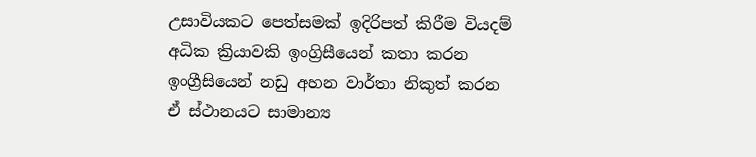උසාවියකට පෙත්සමක් ඉදිරිපත් කිරීම වියදම් අධික ක්‍රියාවකි ඉංග්‍රිසීයෙන් කතා කරන ඉංග්‍රීසියෙන් නඩු අහන වාර්තා නිකුත් කරන  ඒ ස්ථානයට සාමාන්‍ය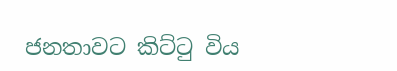ජනතාවට කිට්ටු විය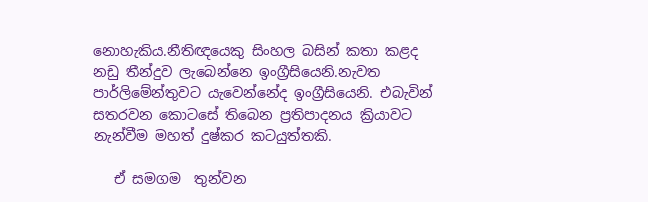නොහැකිය.නීතිඥයෙකු සිංහල බසින් කතා කළද නඩු තීන්දුව ලැබෙන්නෙ ‌ඉංග්‍රීසියෙනි.නැවත පාර්ලි‌මේන්තුවට යැවෙන්නේද ඉංග්‍රීසියෙනි. එබැවින් සතරවන කොටසේ තිබෙන ප්‍රතිපාදනය ක්‍රියාවට නැන්වීම මහත් දුෂ්කර කටයුත්තකි.

   ඒ සමගම  තුන්වන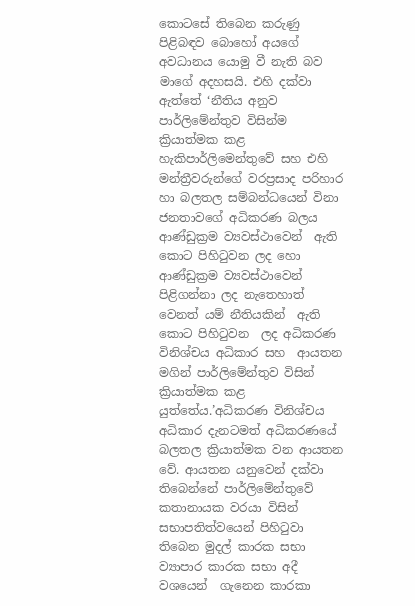කොටසේ තිබෙන කරුණු පිළිබඳව බොහෝ අයගේ අවධානය යොමු වී නැති බව මාගේ අදහසයි. එහි දක්වා ඇත්තේ ‘නීතිය අනුව පාර්ලිමේන්තුව විසින්ම ක්‍රියාත්මක කළ හැකිපාර්ලිමෙන්තුවේ සහ එහි මන්ත්‍රීවරුන්ගේ වරප්‍රසාද පරිහාර හා බලතල සම්බන්ධයෙන් විනා ජනතාවගේ අධිකරණ බලය ආණ්ඩුක්‍රම ව්‍යවස්ථා‌වෙන්  ඇති කොට පිහිටුවන ලද හො ආණ්ඩුක්‍රම ව්‍යවස්ථාවෙන් පිළිගන්නා ලද නැත‌ෙහාත් වෙනත් යම් නීතියකින්  ඇති කොට පිහිටුවන  ලද අධිකරණ විනිශ්චය අධිකාර සහ  ආයතන  මගින් පාර්ලිමේන්තුව විසින් ක්‍රියාත්මක කළ යුත්තේය.’අධිකරණ විනිශ්චය අධිකාර දැනටමත් අධිකරණයේ බලතල ක්‍රියාත්මක වන ආයතන වේ. ආයතන යනුවෙන් දක්වා තිබෙන්නේ පාර්ලිමේන්තු‌වේ කතානායක වරයා විසින් සභාපතිත්වයෙන් පිහිටුවා තිබෙන මුදල් කාරක සභා  ව්‍යාපාර කාරක සභා අදී වශයෙන්  ගැනෙන කාරකා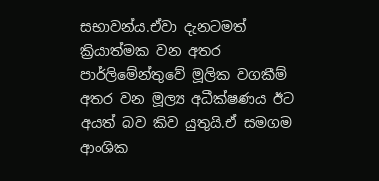සභාවන්ය.ඒවා දැනටමත් ක්‍රියාත්මක වන අතර පාර්ලිමේන්තුවේ මූලික වගකීම් අතර වන මූල්‍ය අධීක්ෂණය ඊට අයත් බව කිව යුතුයි.ඒ සමගම ආංශික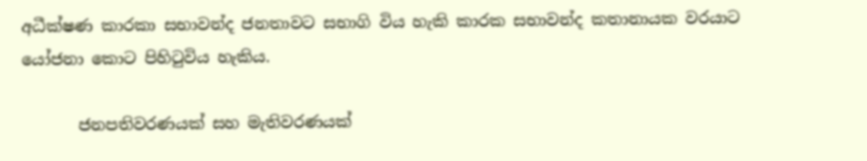අධීක්ෂණ කාරකා සභාවන්ද ජනතාවට සභාගි විය හැකි කාරක සභාවන්ද කතානායක වරයාට යෝජනා කොට පිහිටුවිය හැකිය.

       ජනපතිවරණයක් සහ මැතිවරණයක්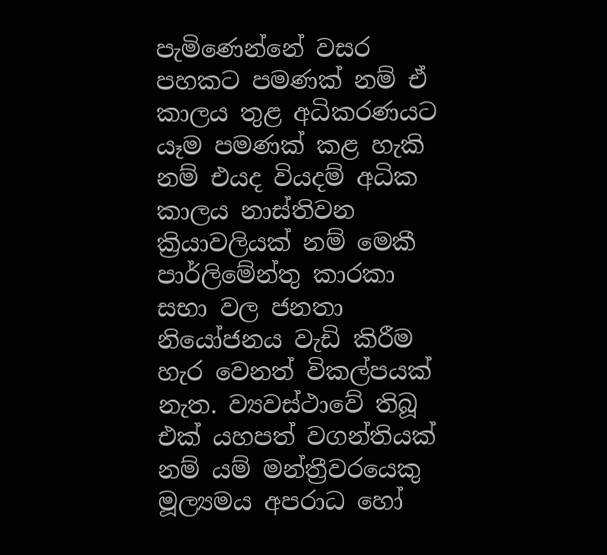පැමිණෙන්නේ වසර පහකට පමණක් නම් ඒ කාලය තුළ අධිකරණයට යෑම පමණක් කළ හැකි නම් එයද වියදම් අධික කාලය නාස්තිවන ක්‍රියාවලියක් නම් මෙකී පාර්ලිමේන්තු කාරකා සභා වල ජනතා නි‌යෝජනය වැඩි කිරීම හැර වෙනත් විකල්පයක් නැත. ව්‍යවස්ථා‌වේ තිබූ එක් යහපත් වගන්තියක් නම් යම් මන්ත්‍රීවරයෙකු මූල්‍යමය අපරාධ හෝ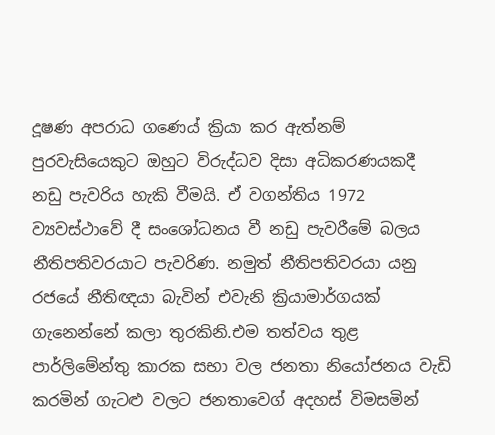දූෂණ අපරාධ ගණ‌ෙය් ක්‍රියා කර ඇත්නම් පුරවැසියෙකුට ඔහුට විරුද්ධව දිසා අධිකරණයකදී නඩු පැවරිය හැකි වීමයි. ඒ වගන්තිය 1972 ව්‍යවස්ථා‌වේ දී සං‌ශෝධනය වී නඩු පැවරීමේ බලය නීතිපතිවරයාට පැවරිණ. නමුත් නීතිපතිවරයා යනු රජයේ නීතිඥයා බැවින් එවැනි ක්‍රියාමාර්ගයක් ගැනෙන්නේ කලා තුරකිනි.එම තත්වය තුළ පාර්ලි‌මේන්තු කාරක සභා වල ජනතා නියෝජනය වැඩි කරමින් ගැටළු වලට ජනතාව‌ෙග් අදහස් විමසමින්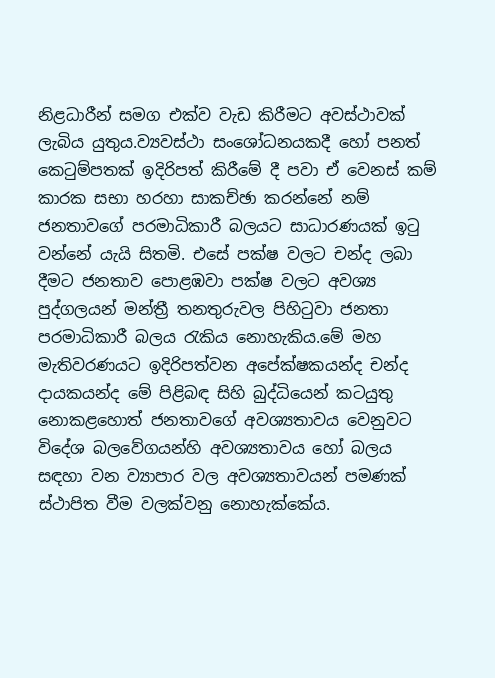නිළධාරීන් සමග එක්ව වැඩ කිරීමට අවස්ථාවක් ලැබිය යුතුය.ව්‍යවස්ථා සංශෝධනයකදී හෝ පනත් කෙටුම්පතක් ඉදිරිපත් කිරීමේ දී පවා ඒ වෙනස් කම් කාරක සභා හරහා සාකච්ඡා කරන්නේ නම් ජනතා‌වගේ පරමාධිකාරී බලයට සාධාරණයක් ඉටු වන්නේ යැයි සිතමි. එසේ පක්ෂ වලට චන්ද ලබා දීමට ජනතාව පොළඹවා පක්ෂ වලට අවශ්‍ය පුද්ගලයන් මන්ත්‍රී තනතුරුවල පිහිටුවා ජනතා පරමාධිකාරී බලය රැකිය නොහැකිය.මේ මහ මැතිවරණයට ඉදිරිපත්වන අපේක්ෂකයන්ද චන්ද දායකයන්ද මේ පිළිබඳ සිහි බුද්ධියෙන් කටයුතු නොකළහොත් ජනතාවගේ අවශ්‍යතාවය වෙනුවට විදේශ බලවේගයන්හි අවශ්‍යතාවය හෝ බලය සඳහා වන ව්‍යාපාර වල අවශ්‍යතාවයන් පමණක් ස්ථාපිත වීම වලක්වනු නොහැක්කේය.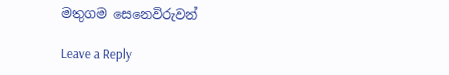මතුගම සෙනෙවිරුවන්

Leave a Reply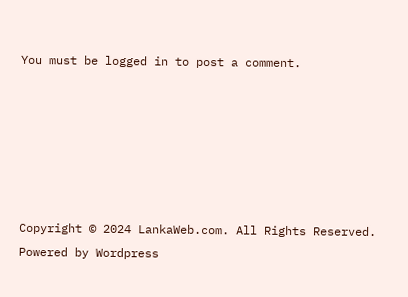You must be logged in to post a comment.






Copyright © 2024 LankaWeb.com. All Rights Reserved. Powered by Wordpress